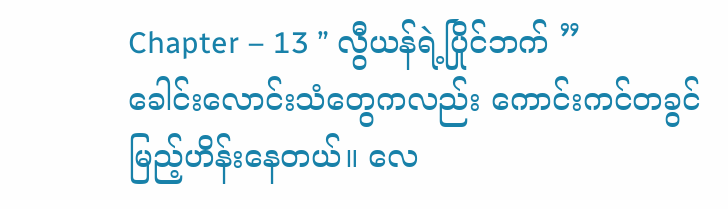Chapter – 13 ” လွီယန်ရဲ့ပြိုင်ဘက် ”
ခေါင်းလောင်းသံတွေကလည်း ကောင်းကင်တခွင်မြည့်ဟိန်းနေတယ်။ လေ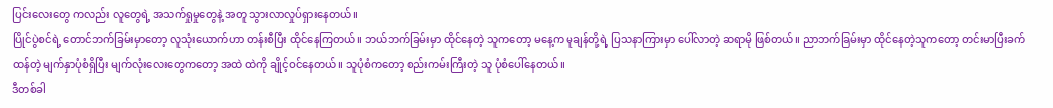ပြင်းလေးတွေ ကလည်း လူတွေရဲ့ အသက်ရှုမှုတွေနဲ့ အတူ သွားလာလှုပ်ရှားနေတယ်။
ပြိုင်ပွဲစင်ရဲ့ တောင်ဘက်ခြမ်းမှာတော့ လူသုံးယောက်ဟာ တန်းစီပြီး ထိုင်နေကြတယ်။ ဘယ်ဘက်ခြမ်းမှာ ထိုင်နေတဲ့ သူကတော့ မနေ့က မူချန်တို့ရဲ့ ပြသနာကြားမှာ ပေါ်လာတဲ့ ဆရာမို ဖြစ်တယ်။ ညာဘက်ခြမ်းမှာ ထိုင်နေတဲ့သူကတော့ တင်းမာပြီးခက်ထန်တဲ့ မျက်နှာပုံစံရှိပြီး မျက်လုံးလေးတွေကတော့ အထဲ ထဲကို ချိုင့်ဝင်နေတယ်။ သူပုံစံကတော့ စည်းကမ်းကြီးတဲ့ သူ ပုံစံပေါ်နေတယ်။
ဒီတစ်ခါ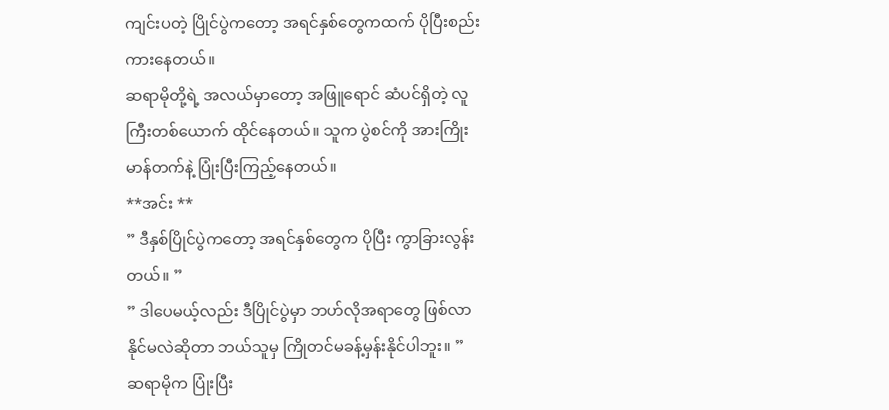ကျင်းပတဲ့ ပြိုင်ပွဲကတော့ အရင်နှစ်တွေကထက် ပိုပြီးစည်းကားနေတယ်။
ဆရာမိုတို့ရဲ့ အလယ်မှာတော့ အဖြူရောင် ဆံပင်ရှိတဲ့ လူကြီးတစ်ယောက် ထိုင်နေတယ်။ သူက ပွဲစင်ကို အားကြိုးမာန်တက်နဲ့ ပြုံးပြီးကြည့်နေတယ်။
**အင်း **
” ဒီနှစ်ပြိုင်ပွဲကတော့ အရင်နှစ်တွေက ပိုပြီး ကွာခြားလွန်းတယ်။ ”
” ဒါပေမယ့်လည်း ဒီပြိုင်ပွဲမှာ ဘဟ်လိုအရာတွေ ဖြစ်လာနိုင်မလဲဆိုတာ ဘယ်သူမှ ကြိုတင်မခန့်မှန်းနိုင်ပါဘူး။ ”
ဆရာမိုက ပြုံးပြီး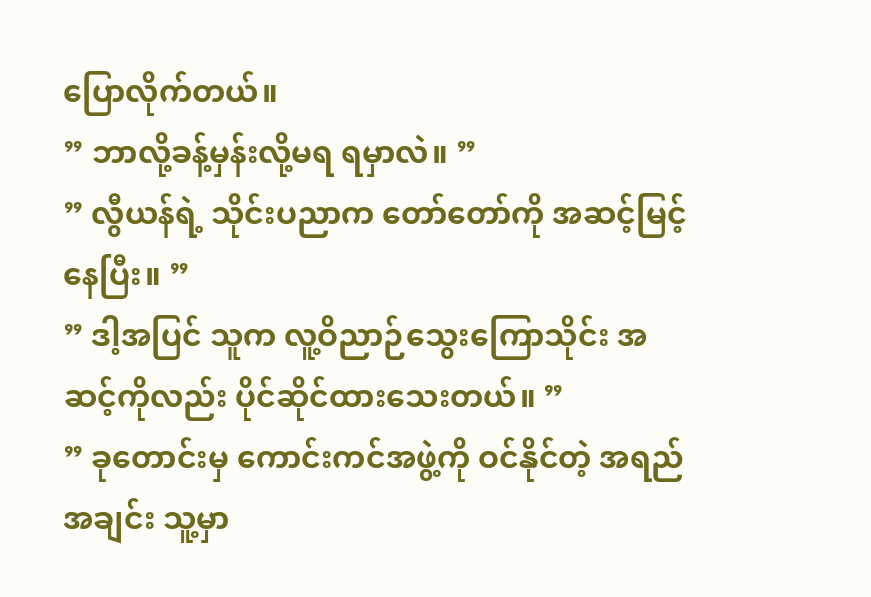ပြောလိုက်တယ်။
” ဘာလို့ခန့်မှန်းလို့မရ ရမှာလဲ။ ”
” လွီယန်ရဲ့ သိုင်းပညာက တော်တော်ကို အဆင့်မြင့်နေပြီး။ ”
” ဒါ့အပြင် သူက လူ့ဝိညာဉ်သွေးကြောသိုင်း အဆင့်ကိုလည်း ပိုင်ဆိုင်ထားသေးတယ်။ ”
” ခုတောင်းမှ ကောင်းကင်အဖွဲ့ကို ဝင်နိုင်တဲ့ အရည်အချင်း သူ့မှာ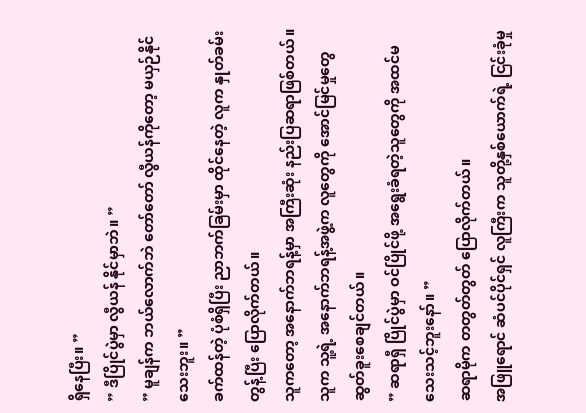ရှိနေပြီး။ ”
” ဒီပြိုင်ပွဲမှာ လွီယန် နိုင်မှာဘဲ။ ”
” မူချန်က ဘယ်လောက်ဘဲ တော်တော် လွီယန်ကိုတော့ မယှဉ်နိုင်သေးဘူး။ ”
ခက်ထန်တဲ့ ပုံစံရှိပြီး ညာဘက်ခြမ်းမှာ ထိုင်နေတဲ့ လူက နှုတ်ခမ်းတွန့်ပြီး ပြောလိုက်တယ်။
သူကတော့ အနောက်ဘရန့်မှာ အကြီးဆုံး နည်းပြဆရာဖြစ်တယ်။ သူက သူ့ရဲ့ အနောက်ဘရန့်အဖွဲ့က လူတွေကို အောင်မြင်မှုတွေ ဆွတ်ခူးစေချင်တယ်။
” ဆရာရှီ ပြိုင်ပွဲမှာ ဝင်ပြိုင်ဖို့ အရွေးခံရတဲ့သူတွေကို အထင်မသေးသင့်ဘူးနော်။ ”
ဆရာမိုက တတွတ်တွတ် ပြောလိုက်တယ်။
အဖြူရောင် ဆံပင်ပိုင်ရှင် လူကြီးက သူတို့နှစ်ယောက်ရဲ့ ငြင်းခုံမှု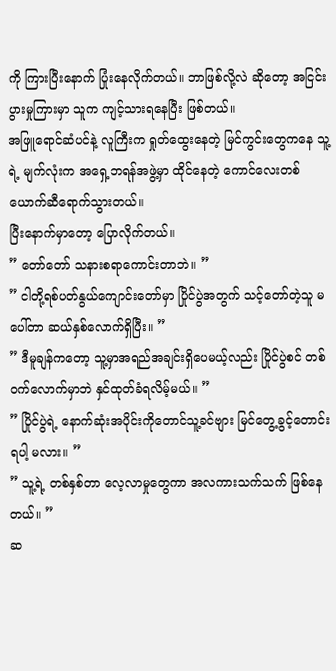ကို ကြားပြီးနောက် ပြုံးနေလိုက်တယ်။ ဘာဖြစ်လို့လဲ ဆိုတော့ အငြင်းပွားမှုကြားမှာ သူက ကျင့်သားရနေပြီး ဖြစ်တယ်။
အဖြူရောင်ဆံပင်နဲ့ လူကြီးက ရှုတ်ထွေးနေတဲ့ မြင်ကွင်းတွေကနေ သူ့ရဲ့ မျက်လုံးက အရှေ့ဘရန်အဖွဲ့မှာ ထိုင်နေတဲ့ ကောင်လေးတစ်ယောက်ဆီရောက်သွားတယ်။
ပြီးနောက်မှာတော့ ပြောလိုက်တယ်။
” တော်တော် သနားစရာကောင်းတာဘဲ။ ”
” ငါတို့ရစ်ပတ်နွယ်ကျောင်းတော်မှာ ပြိုင်ပွဲအတွက် သင့်တော်တဲ့သူ မပေါ်တာ ဆယ်နှစ်လောက်ရှိပြီး။ ”
” ဒီမူချန်ကတော့ သူ့မှာအရည်အချင်းရှိပေမယ့်လည်း ပြိုင်ပွဲစင် တစ်ဝက်လောက်မှာဘဲ နှင်ထုတ်ခံရလိမ့်မယ်။ ”
” ပြိုင်ပွဲရဲ့ နောက်ဆုံးအပိုင်းကိုတောင်သူ့ခင်ဗျား မြင်တွေ့ခွင့်တောင်းရပါ့ မလား။ ”
” သူ့ရဲ့ တစ်နှစ်တာ လေ့လာမှုတွေကာ အလကားသက်သက် ဖြစ်နေတယ်။ ”
ဆ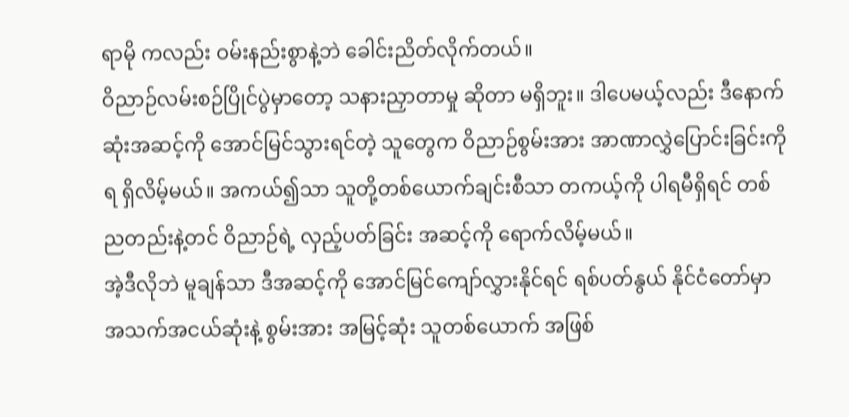ရာမို ကလည်း ဝမ်းနည်းစွာနဲ့ဘဲ ခေါင်းညိတ်လိုက်တယ်။
ဝိညာဉ်လမ်းစဉ်ပြိုင်ပွဲမှာတော့ သနားညှာတာမှု ဆိုတာ မရှိဘူး။ ဒါပေမယ့်လည်း ဒီနောက်ဆုံးအဆင့်ကို အောင်မြင်သွားရင်တဲ့ သူတွေက ဝိညာဉ်စွမ်းအား အာဏာလွှဲပြောင်းခြင်းကို ရ ရှိလိမ့်မယ်။ အကယ်၍သာ သူတို့တစ်ယောက်ချင်းစီသာ တကယ့်ကို ပါရမီရှိရင် တစ်ညတည်းနဲ့တင် ဝိညာဉ်ရဲ့ လှည့်ပတ်ခြင်း အဆင့်ကို ရောက်လိမ့်မယ်။
အဲ့ဒီလိုဘဲ မူချန်သာ ဒီအဆင့်ကို အောင်မြင်ကျော်လွှားနိုင်ရင် ရစ်ပတ်နွယ် နိုင်ငံတော်မှာ အသက်အငယ်ဆုံးနဲ့ စွမ်းအား အမြင့်ဆုံး သူတစ်ယောက် အဖြစ်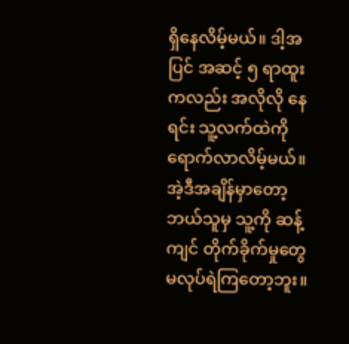ရှိနေလိမ့်မယ်။ ဒါ့အပြင် အဆင့် ၅ ရာထူးကလည်း အလိုလို နေရင်း သူ့လက်ထဲကို ရောက်လာလိမ့်မယ်။ အဲ့ဒီအချိန်မှာတော့ ဘယ်သူမှ သူ့ကို ဆန့်ကျင် တိုက်ခိုက်မှုတွေ မလုပ်ရဲကြတော့ဘူး။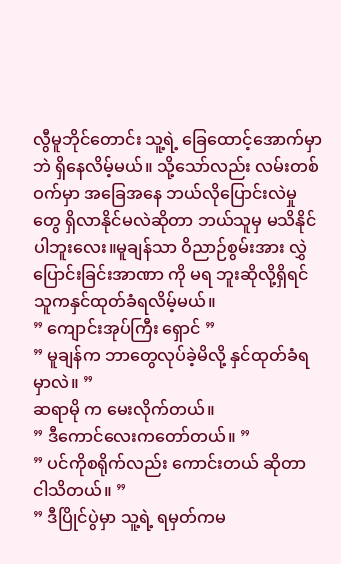လွီမူဘိုင်တောင်း သူ့ရဲ့ ခြေထောင့်အောက်မှာဘဲ ရှိနေလိမ့်မယ်။ သို့သော်လည်း လမ်းတစ်ဝက်မှာ အခြေအနေ ဘယ်လိုပြောင်းလဲမှုတွေ ရှိလာနိုင်မလဲဆိုတာ ဘယ်သူမှ မသိနိုင်ပါဘူးလေး။မူချန်သာ ဝိညာဉ်စွမ်းအား လွှဲပြောင်းခြင်းအာဏာ ကို မရ ဘူးဆိုလို့ရှိရင် သူကနှင်ထုတ်ခံရလိမ့်မယ်။
” ကျောင်းအုပ်ကြီး ရှောင် ”
” မူချန်က ဘာတွေလုပ်ခဲ့မိလို့ နှင်ထုတ်ခံရမှာလဲ။ ”
ဆရာမို က မေးလိုက်တယ်။
” ဒီကောင်လေးကတော်တယ်။ ”
” ပင်ကိုစရိုက်လည်း ကောင်းတယ် ဆိုတာ ငါသိတယ်။ ”
” ဒီပြိုင်ပွဲမှာ သူ့ရဲ့ ရမှတ်ကမ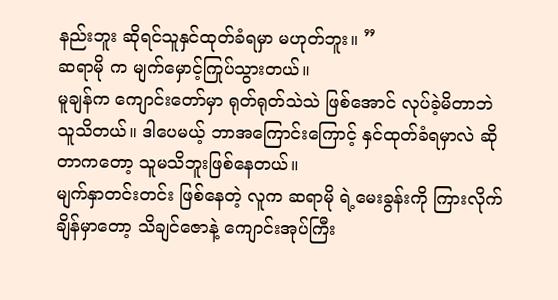နည်းဘူး ဆိုရင်သူနှင်ထုတ်ခံရမှာ မဟုတ်ဘူး။ ”
ဆရာမို က မျက်မှောင့်ကြုပ်သွားတယ်။
မူချန်က ကျောင်းတော်မှာ ရုတ်ရုတ်သဲသဲ ဖြစ်အောင် လုပ်ခဲ့မိတာဘဲ သူသိတယ်။ ဒါပေမယ့် ဘာအကြောင်းကြောင့် နှင်ထုတ်ခံရမှာလဲ ဆိုတာကတော့ သူမသိဘူးဖြစ်နေတယ်။
မျက်နှာတင်းတင်း ဖြစ်နေတဲ့ လူက ဆရာမို ရဲ့မေးခွန်းကို ကြားလိုက်ချိန်မှာတော့ သိချင်ဇောနဲ့ ကျောင်းအုပ်ကြီး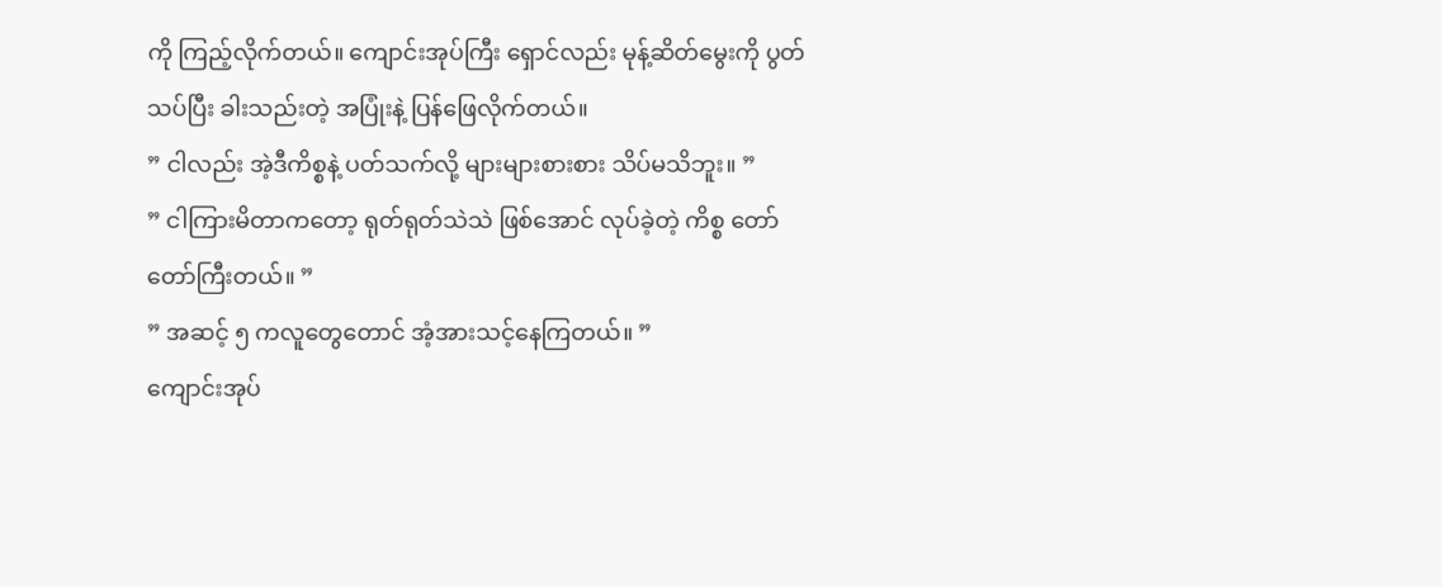ကို ကြည့်လိုက်တယ်။ ကျောင်းအုပ်ကြီး ရှောင်လည်း မုန့်ဆိတ်မွေးကို ပွတ်သပ်ပြီး ခါးသည်းတဲ့ အပြုံးနဲ့ ပြန်ဖြေလိုက်တယ်။
” ငါလည်း အဲ့ဒီကိစ္စနဲ့ ပတ်သက်လို့ များများစားစား သိပ်မသိဘူး။ ”
” ငါကြားမိတာကတော့ ရုတ်ရုတ်သဲသဲ ဖြစ်အောင် လုပ်ခဲ့တဲ့ ကိစ္စ တော်တော်ကြီးတယ်။ ”
” အဆင့် ၅ ကလူတွေတောင် အံ့အားသင့်နေကြတယ်။ ”
ကျောင်းအုပ်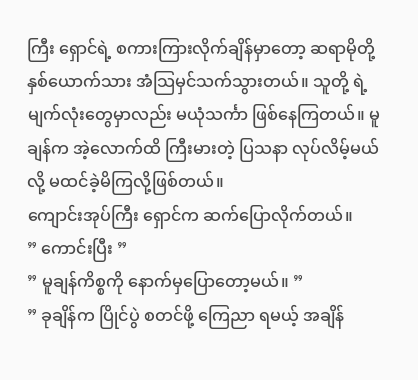ကြီး ရှောင်ရဲ့ စကားကြားလိုက်ချိန်မှာတော့ ဆရာမိုတို့ နှစ်ယောက်သား အံသြမှင်သက်သွားတယ်။ သူတို့ ရဲ့ မျက်လုံးတွေမှာလည်း မယုံသင်္ကာ ဖြစ်နေကြတယ်။ မူချန်က အဲ့လောက်ထိ ကြီးမားတဲ့ ပြသနာ လုပ်လိမ့်မယ်လို့ မထင်ခဲ့မိကြလို့ဖြစ်တယ်။
ကျောင်းအုပ်ကြီး ရှောင်က ဆက်ပြောလိုက်တယ်။
” ကောင်းပြီး ”
” မူချန်ကိစ္စကို နောက်မှပြောတော့မယ်။ ”
” ခုချိန်က ပြိုင်ပွဲ စတင်ဖို့ ကြေညာ ရမယ့် အချိန်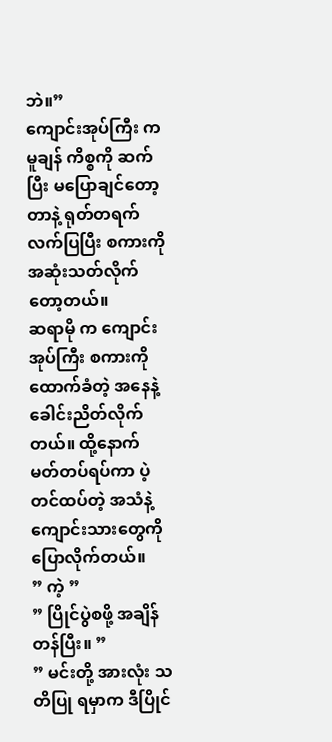ဘဲ။”
ကျောင်းအုပ်ကြီး က မူချန် ကိစ္စကို ဆက်ပြီး မပြောချင်တော့တာနဲ့ ရုတ်တရက် လက်ပြပြီး စကားကို အဆုံးသတ်လိုက်တော့တယ်။
ဆရာမို က ကျောင်းအုပ်ကြီး စကားကိုထောက်ခံတဲ့ အနေနဲ့ ခေါင်းညိတ်လိုက်တယ်။ ထို့နောက် မတ်တပ်ရပ်ကာ ပဲ့တင်ထပ်တဲ့ အသံနဲ့ ကျောင်းသားတွေကို ပြောလိုက်တယ်။
” ကဲ့ ”
” ပြိုင်ပွဲစဖို့ အချိန်တန်ပြီး။ ”
” မင်းတို့ အားလုံး သတိပြု ရမှာက ဒီပြိုင်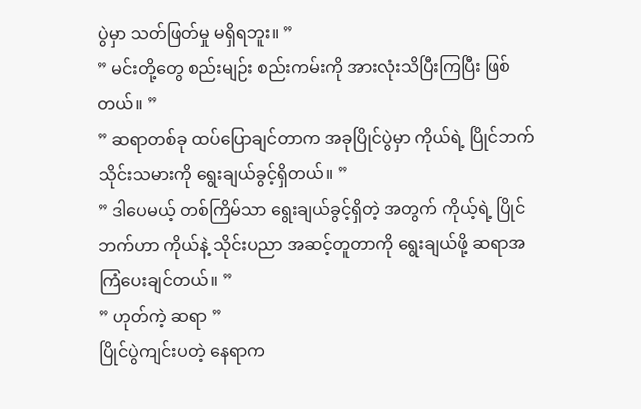ပွဲမှာ သတ်ဖြတ်မှု မရှိရဘူး။ ”
” မင်းတို့တွေ စည်းမျဉ်း စည်းကမ်းကို အားလုံးသိပြီးကြပြီး ဖြစ်တယ်။ ”
” ဆရာတစ်ခု ထပ်ပြောချင်တာက အခုပြိုင်ပွဲမှာ ကိုယ်ရဲ့ ပြိုင်ဘက်သိုင်းသမားကို ရွေးချယ်ခွင့်ရှိတယ်။ ”
” ဒါပေမယ့် တစ်ကြိမ်သာ ရွေးချယ်ခွင့်ရှိတဲ့ အတွက် ကိုယ့်ရဲ့ ပြိုင်ဘက်ဟာ ကိုယ်နဲ့ သိုင်းပညာ အဆင့်တူတာကို ရွေးချယ်ဖို့ ဆရာအကြံပေးချင်တယ်။ ”
” ဟုတ်ကဲ့ ဆရာ ”
ပြိုင်ပွဲကျင်းပတဲ့ နေရာက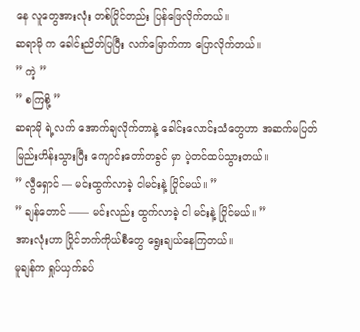နေ လူတွေအားလုံး တစ်ပြိုင်တည်း ပြန်ဖြေလိုက်တယ်။
ဆရာမို က ခေါင်းညိတ်ပြပြီး လက်မြောက်ကာ ပြောလိုက်တယ်။
” ကဲ့ ”
” စကြစို့ ”
ဆရာမို ရဲ့လက် အောက်ချလိုက်တာနဲ့ ခေါင်းလောင်းသံတွေဟာ အဆက်မပြတ် မြည်းဟိန်းသွားပြီး ကျောင်းတော်တခွင် မှာ ပဲ့တင်ထပ်သွားတယ်။
” လွီရှောင် — မင်းထွက်လာခဲ့ ငါမင်းနဲ့ ပြိုင်မယ်။ ”
” ချန်တောင် —— မင်းလည်း ထွက်လာခဲ့ ငါ မင်းနဲ့ ပြိုင်မယ်။ ”
အားလုံးဟာ ပြိုင်ဘက်ကိုယ်စီတွေ ရွေးချယ်နေကြတယ်။
မူချန်က ရှုပ်ယှက်ခပ်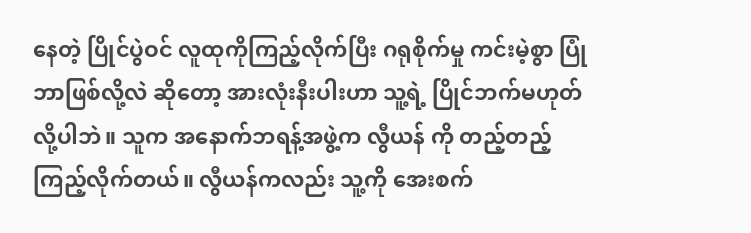နေတဲ့ ပြိုင်ပွဲဝင် လူထုကိုကြည့်လိုက်ပြီး ဂရုစိုက်မှု ကင်းမဲ့စွာ ပြုံ ဘာဖြစ်လို့လဲ ဆိုတော့ အားလုံးနီးပါးဟာ သူ့ရဲ့ ပြိုင်ဘက်မဟုတ်လို့ပါဘဲ။ သူက အနောက်ဘရန့်အဖွဲ့က လွီယန် ကို တည့်တည့်ကြည့်လိုက်တယ်။ လွီယန်ကလည်း သူ့ကို အေးစက်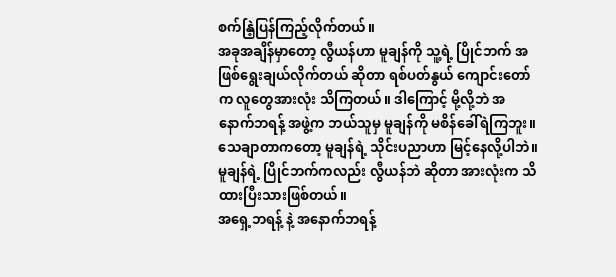စက်နြဲ့ပြန်ကြည့်လိုက်တယ်။
အခုအချိန်မှာတော့ လွီယန်ဟာ မူချန်ကို သူ့ရဲ့ ပြိုင်ဘက် အဖြစ်ရွေးချယ်လိုက်တယ် ဆိုတာ ရစ်ပတ်နွယ် ကျောင်းတော်က လူတွေအားလုံး သိကြတယ်။ ဒါကြောင့် မို့လို့ဘဲ အနောက်ဘရန့် အဖွဲ့က ဘယ်သူမှ မူချန်ကို မစိန်ခေါ်ရဲကြဘူး။ သေချာတာကတော့ မူချန်ရဲ့ သိုင်းပညာဟာ မြင့်နေလို့ပါဘဲ။ မူချန်ရဲ့ ပြိုင်ဘက်ကလည်း လွီယန်ဘဲ ဆိုတာ အားလုံးက သိထားပြီးသားဖြစ်တယ်။
အရှေ့ဘရန့် နဲ့ အနောက်ဘရန့်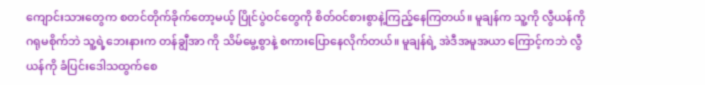ကျောင်းသားတွေက စတင်တိုက်ခိုက်တော့မယ့် ပြိုင်ပွဲဝင်တွေကို စိတ်ဝင်စားစွာနဲ့ကြည့်နေကြတယ်။ မူချန်က သူ့ကို လွီယန်ကို ဂရုမစိုက်ဘဲ သူ့ရဲ့ဘေးနားက တန်ချွီအာ ကို သိမ်မွေ့စွာနဲ့ စကားပြောနေလိုက်တယ်။ မူချန်ရဲ့ အဲဒီအမူအယာ ကြောင့်ကဘဲ လွီယန်ကို ခံပြင်းဒေါသထွက်စေ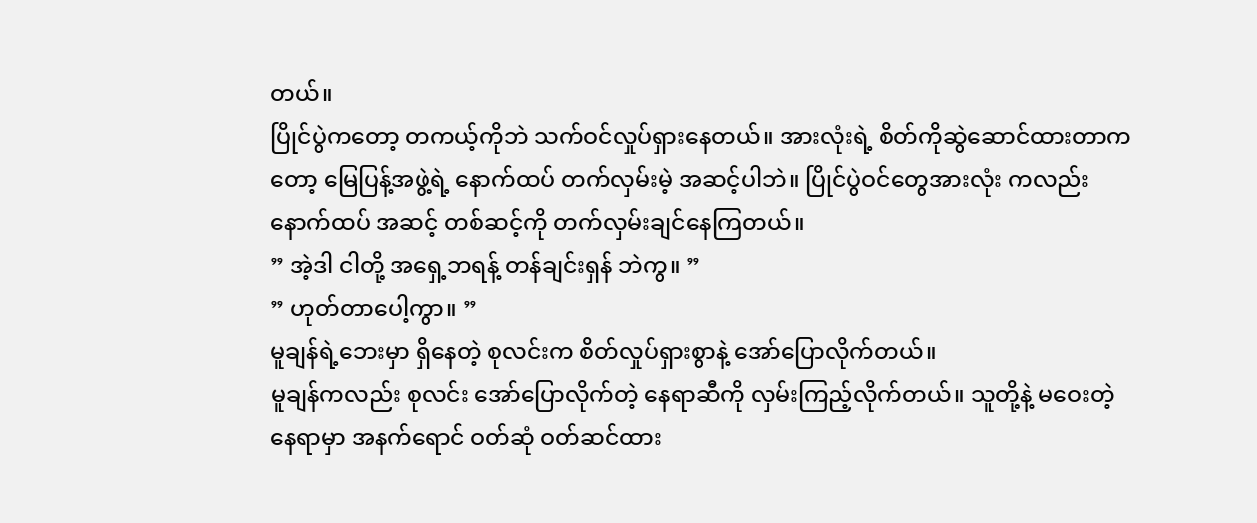တယ်။
ပြိုင်ပွဲကတော့ တကယ့်ကိုဘဲ သက်ဝင်လှုပ်ရှားနေတယ်။ အားလုံးရဲ့ စိတ်ကိုဆွဲဆောင်ထားတာကတော့ မြေပြန့်အဖွဲ့ရဲ့ နောက်ထပ် တက်လှမ်းမဲ့ အဆင့်ပါဘဲ။ ပြိုင်ပွဲဝင်တွေအားလုံး ကလည်း နောက်ထပ် အဆင့် တစ်ဆင့်ကို တက်လှမ်းချင်နေကြတယ်။
” အဲ့ဒါ ငါတို့ အရှေ့ဘရန့် တန်ချင်းရှန် ဘဲကွ။ ”
” ဟုတ်တာပေါ့ကွာ။ ”
မူချန်ရဲ့ဘေးမှာ ရှိနေတဲ့ စုလင်းက စိတ်လှုပ်ရှားစွာနဲ့ အော်ပြောလိုက်တယ်။
မူချန်ကလည်း စုလင်း အော်ပြောလိုက်တဲ့ နေရာဆီကို လှမ်းကြည့်လိုက်တယ်။ သူတို့နဲ့ မဝေးတဲ့ နေရာမှာ အနက်ရောင် ဝတ်ဆုံ ဝတ်ဆင်ထား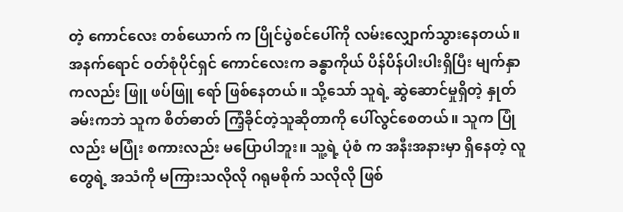တဲ့ ကောင်လေး တစ်ယောက် က ပြိုင်ပွဲစင်ပေါ်ကို လမ်းလျှောက်သွားနေတယ်။
အနက်ရောင် ဝတ်စုံပိုင်ရှင် ကောင်လေးက ခန္ဓာကိုယ် ပိန်ပိန်ပါးပါးရှိပြီး မျက်နှာကလည်း ဖြူ ဖပ်ဖြူ ရော် ဖြစ်နေတယ်။ သို့သော် သူရဲ့ ဆွဲဆောင်မှုရှိတဲ့ နှုတ်ခမ်းကဘဲ သူက စိတ်ဓာတ် ကြံ့ခိုင်တဲ့သူဆိုတာကို ပေါ်လွင်စေတယ်။ သူက ပြုံ လည်း မပြုံး စကားလည်း မပြောပါဘူး။ သူ့ရဲ့ ပုံစံ က အနီးအနားမှာ ရှိနေတဲ့ လူတွေရဲ့ အသံကို မကြားသလိုလို ဂရုမစိုက် သလိုလို ဖြစ်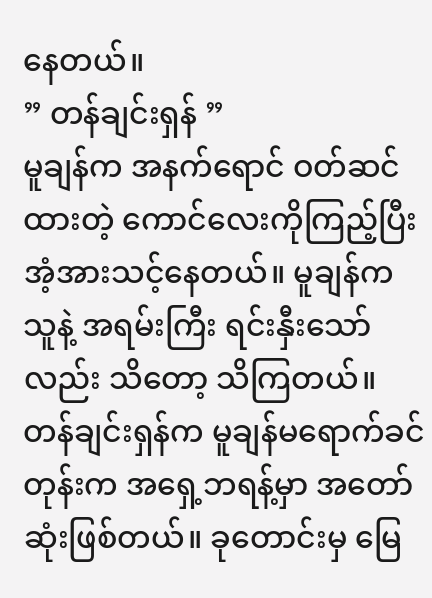နေတယ်။
” တန်ချင်းရှန် ”
မူချန်က အနက်ရောင် ဝတ်ဆင်ထားတဲ့ ကောင်လေးကိုကြည့်ပြီး အံ့အားသင့်နေတယ်။ မူချန်က သူနဲ့ အရမ်းကြီး ရင်းနှီးသော်လည်း သိတော့ သိကြတယ်။ တန်ချင်းရှန်က မူချန်မရောက်ခင်တုန်းက အရှေ့ဘရန့်မှာ အတော်ဆုံးဖြစ်တယ်။ ခုတောင်းမှ မြေ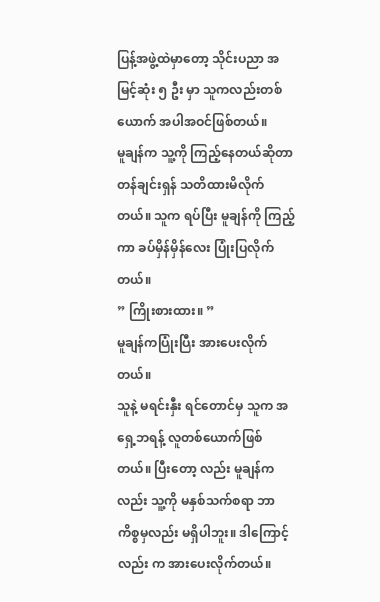ပြန့်အဖွဲ့ထဲမှာတော့ သိုင်းပညာ အမြင့်ဆုံး ၅ ဦး မှာ သူကလည်းတစ်ယောက် အပါအဝင်ဖြစ်တယ်။
မူချန်က သူ့ကို ကြည့်နေတယ်ဆိုတာ တန်ချင်းရှန် သတိထားမိလိုက်တယ်။ သူက ရပ်ပြီး မူချန်ကို ကြည့်ကာ ခပ်မှိန်မှိန်လေး ပြုံးပြလိုက်တယ်။
” ကြိုးစားထား။ ”
မူချန်ကပြုံးပြီး အားပေးလိုက်တယ်။
သူနဲ့ မရင်းနှီး ရင်တောင်မှ သူက အရှေ့ဘရန့် လူတစ်ယောက်ဖြစ်တယ်။ ပြီးတော့ လည်း မူချန်ကလည်း သူ့ကို မနှစ်သက်စရာ ဘာကိစ္စမှလည်း မရှိပါဘူး။ ဒါကြောင့်လည်း က အားပေးလိုက်တယ်။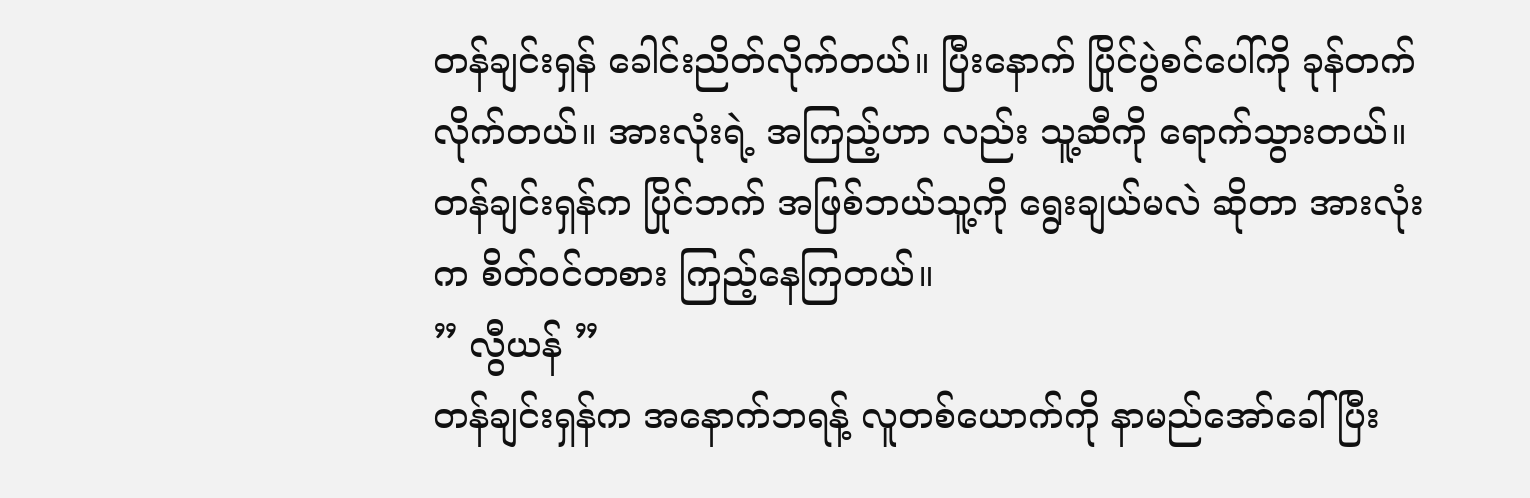တန်ချင်းရှန် ခေါင်းညိတ်လိုက်တယ်။ ပြီးနောက် ပြိုင်ပွဲစင်ပေါ်ကို ခုန်တက်လိုက်တယ်။ အားလုံးရဲ့ အကြည့်ဟာ လည်း သူ့ဆီကို ရောက်သွားတယ်။ တန်ချင်းရှန်က ပြိုင်ဘက် အဖြစ်ဘယ်သူ့ကို ရွေးချယ်မလဲ ဆိုတာ အားလုံးက စိတ်ဝင်တစား ကြည့်နေကြတယ်။
” လွီယန် ”
တန်ချင်းရှန်က အနောက်ဘရန့် လူတစ်ယောက်ကို နာမည်အော်ခေါ်ပြီး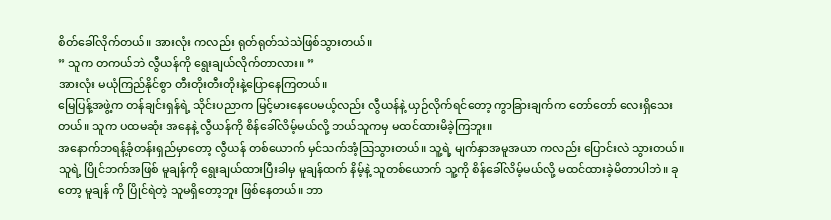စိတ်ခေါ်လိုက်တယ်။ အားလုံး ကလည်း ရုတ်ရုတ်သဲသဲဖြစ်သွားတယ်။
” သူက တကယ်ဘဲ လွီယန်ကို ရွေးချယ်လိုက်တာလား။ ”
အားလုံး မယုံကြည်နိုင်စွာ တီးတိုးတီးတိုးနဲ့ပြောနေကြတယ်။
မြေပြန့်အဖွဲ့က တန်ချင်းရှန်ရဲ့ သိုင်းပညာက မြင့်မားနေပေမယ့်လည်း လွီယန်နဲ့ ယှဉ်လိုက်ရင်တော့ ကွာခြားချက်က တော်တော် လေးရှိသေးတယ်။ သူက ပထမဆုံး အနေနဲ့ လွီယန်ကို စိန်ခေါ်လိမ့်မယ်လို့ ဘယ်သူကမှ မထင်ထားမိခဲ့ကြဘူး။
အနောက်ဘရန့်ခုံတန်းရှည်မှာတော့ လွီယန် တစ်ယောက် မှင်သက်အံ့သြသွားတယ်။ သူ့ရဲ့ မျက်နှာအမူအယာ ကလည်း ပြောင်းလဲ သွားတယ်။ သူရဲ့ ပြိုင်ဘက်အဖြစ် မူချန်ကို ရွေးချယ်ထားပြီးခါမှ မူချန်ထက် နိမ့်နဲ့ သူတစ်ယောက် သူ့ကို စိန်ခေါ်လိမ့်မယ်လို့ မထင်ထားခဲ့မိတာပါဘဲ။ ခုတော့ မူချန် ကို ပြိုင်ရဲတဲ့ သူမရှိတော့ဘူး ဖြစ်နေတယ်။ ဘာ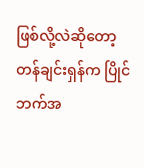ဖြစ်လို့လဲဆိုတော့ တန်ချင်းရှန်က ပြိုင်ဘက်အ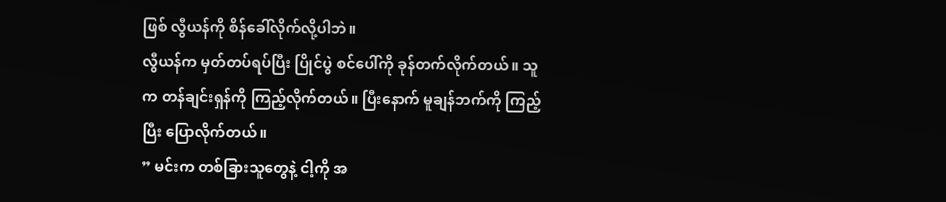ဖြစ် လွီယန်ကို စိန်ခေါ်လိုက်လို့ပါဘဲ။
လွီယန်က မှတ်တပ်ရပ်ပြီး ပြိုင်ပွဲ စင်ပေါ်ကို ခုန်တက်လိုက်တယ်။ သူက တန်ချင်းရှန်ကို ကြည့်လိုက်တယ်။ ပြီးနောက် မူချန်ဘက်ကို ကြည့်ပြီး ပြောလိုက်တယ်။
” မင်းက တစ်ခြားသူတွေနဲ့ ငါ့ကို အ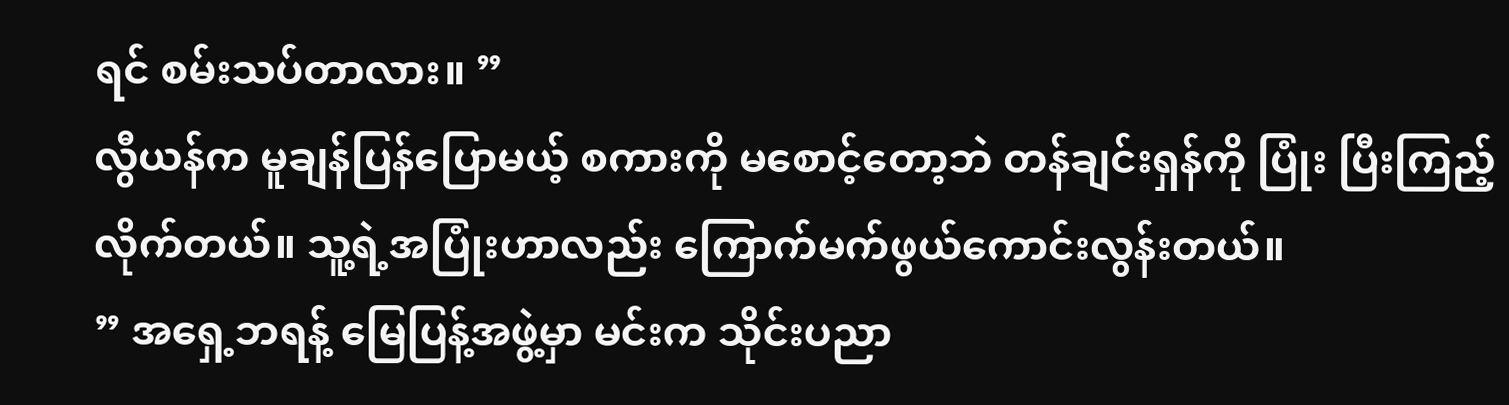ရင် စမ်းသပ်တာလား။ ”
လွီယန်က မူချန်ပြန်ပြောမယ့် စကားကို မစောင့်တော့ဘဲ တန်ချင်းရှန်ကို ပြုံး ပြီးကြည့်လိုက်တယ်။ သူ့ရဲ့အပြုံးဟာလည်း ကြောက်မက်ဖွယ်ကောင်းလွန်းတယ်။
” အရှေ့ဘရန့် မြေပြန့်အဖွဲ့မှာ မင်းက သိုင်းပညာ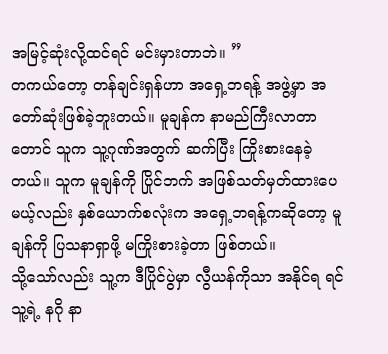အမြင့်ဆုံးလို့ထင်ရင် မင်းမှားတာဘဲ။ ”
တကယ်တော့ တန်ချင်းရှန်ဟာ အရှေ့ဘရန့် အဖွဲ့မှာ အတော်ဆုံးဖြစ်ခဲ့ဘူးတယ်။ မူချန်က နာမည်ကြီးလာတာတောင် သူက သူ့ဂုဏ်အတွက် ဆက်ပြီး ကြိုးစားနေခဲ့တယ်။ သူက မူချန်ကို ပြိုင်ဘက် အဖြစ်သတ်မှတ်ထားပေမယ့်လည်း နှစ်ယောက်စလုံးက အရှေ့ဘရန့်ကဆိုတော့ မူချန်ကို ပြသနာရှာဖို့ မကြိုးစားခဲ့တာ ဖြစ်တယ်။
သို့သော်လည်း သူ့က ဒီပြိုင်ပွဲမှာ လွီယန်ကိုသာ အနိုင်ရ ရင် သူ့ရဲ့ နဂို နာ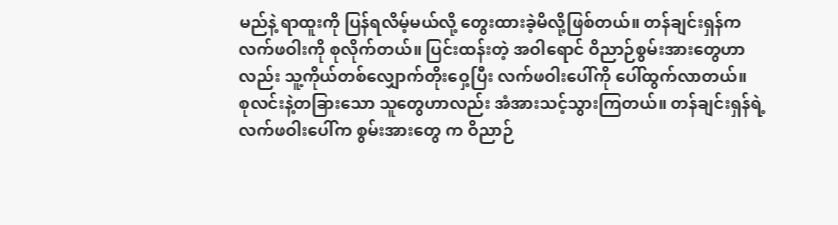မည်နဲ့ ရာထူးကို ပြန်ရလိမ့်မယ်လို့ တွေးထားခဲ့မိလို့ဖြစ်တယ်။ တန်ချင်းရှန်က လက်ဖဝါးကို စုလိုက်တယ်။ ပြင်းထန်းတဲ့ အဝါရောင် ဝိညာဉ်စွမ်းအားတွေဟာလည်း သူ့ကိုယ်တစ်လျှောက်တိုးဝှေ့ပြီး လက်ဖဝါးပေါ်ကို ပေါ်ထွက်လာတယ်။
စုလင်းနဲ့တခြားသော သူတွေဟာလည်း အံအားသင့်သွားကြတယ်။ တန်ချင်းရှန်ရဲ့ လက်ဖဝါးပေါ်က စွမ်းအားတွေ က ဝိညာဉ်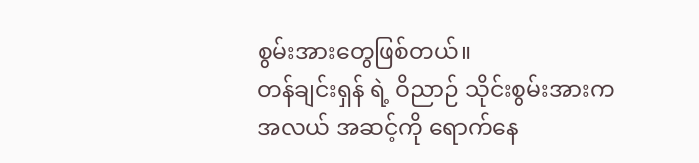စွမ်းအားတွေဖြစ်တယ်။
တန်ချင်းရှန် ရဲ့ ဝိညာဉ် သိုင်းစွမ်းအားက အလယ် အဆင့်ကို ရောက်နေ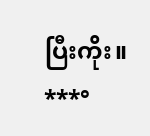ပြီးကိုး။
***°